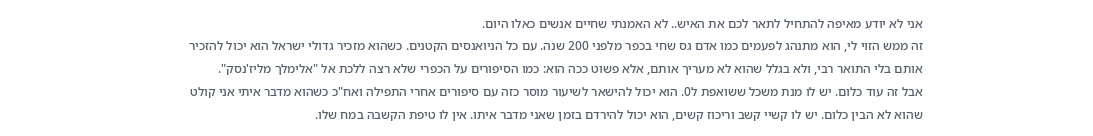אני לא יודע מאיפה להתחיל לתאר לכם את האיש.. לא האמנתי שחיים אנשים כאלו היום.
זה ממש הזוי לי, הוא מתנהג לפעמים כמו אדם גס שחי בכפר מלפני 200 שנה. עם כל הניואנסים הקטנים. כשהוא מזכיר גדולי ישראל הוא יכול להזכיר אותם בלי התואר רבי, ולא בגלל שהוא לא מעריך אותם, אלא פשוט ככה הוא: כמו הסיפורים על הכפרי שלא רצה ללכת אל "אלימלך מליז'נסק".
אבל זה עוד כלום. יש לו מנת משכל ששואפת ל0. הוא יכול להישאר לשיעור מוסר כזה עם סיפורים אחרי התפילה ואח"כ כשהוא מדבר איתי אני קולט שהוא לא הבין כלום. יש לו קשיי קשב וריכוז קשים, הוא יכול להירדם בזמן שאני מדבר איתו. אין לו טיפת הקשבה במח שלו.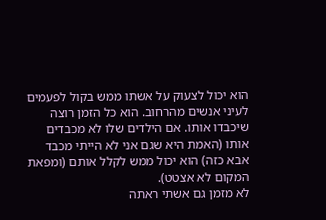הוא יכול לצעוק על אשתו ממש בקול לפעמים לעיני אנשים מהרחוב. הוא כל הזמן רוצה שיכבדו אותו. אם הילדים שלו לא מכבדים אותו (האמת היא שגם אני לא הייתי מכבד אבא כזה) הוא יכול ממש לקלל אותם (ומפאת המקום לא אצטט).
לא מזמן גם אשתי ראתה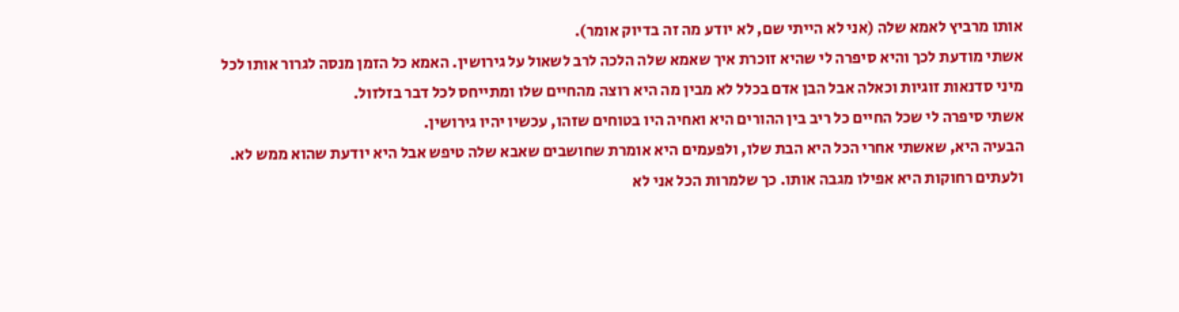אותו מרביץ לאמא שלה (אני לא הייתי שם, לא יודע מה זה בדיוק אומר).
אשתי מודעת לכך והיא סיפרה לי שהיא זוכרת איך שאמא שלה הלכה לרב לשאול על גירושין. האמא כל הזמן מנסה לגרור אותו לכל מיני סדנאות זוגיות וכאלה אבל הבן אדם בכלל לא מבין מה היא רוצה מהחיים שלו ומתייחס לכל דבר בזלזול.
אשתי סיפרה לי שכל החיים כל ריב בין ההורים היא ואחיה היו בטוחים שזהו, עכשיו יהיו גירושין.
הבעיה היא, שאשתי אחרי הכל היא הבת שלו, ולפעמים היא אומרת שחושבים שאבא שלה טיפש אבל היא יודעת שהוא ממש לא. ולעתים רחוקות היא אפילו מגבה אותו. כך שלמרות הכל אני לא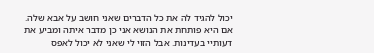יכול להגיד לה את כל הדברים שאני חושב על אבא שלה. אם היא פותחת את הנושא אני כן מדבר איתה ומביע את דעותיי בעדינות. אבל הזוי לי שאני לא יכול לאפס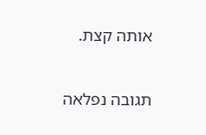אותה קצת.

תגובה נפלאה